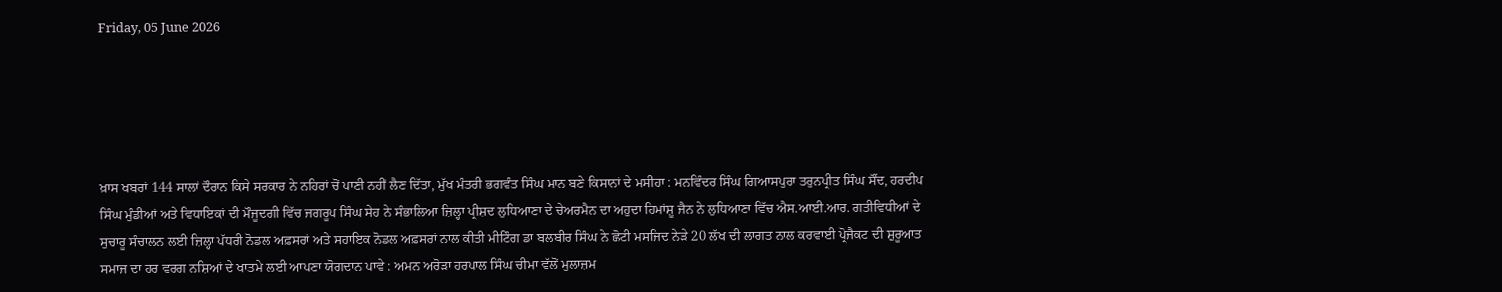Friday, 05 June 2026





ਖ਼ਾਸ ਖਬਰਾਂ 144 ਸਾਲਾਂ ਦੌਰਾਨ ਕਿਸੇ ਸਰਕਾਰ ਨੇ ਨਹਿਰਾਂ ਚੋਂ ਪਾਣੀ ਨਹੀਂ ਲੈਣ ਦਿੱਤਾ, ਮੁੱਖ ਮੰਤਰੀ ਭਗਵੰਤ ਸਿੰਘ ਮਾਨ ਬਣੇ ਕਿਸਾਨਾਂ ਦੇ ਮਸੀਹਾ : ਮਨਵਿੰਦਰ ਸਿੰਘ ਗਿਆਸਪੁਰਾ ਤਰੁਨਪ੍ਰੀਤ ਸਿੰਘ ਸੌਂਦ, ਹਰਦੀਪ ਸਿੰਘ ਮੁੰਡੀਆਂ ਅਤੇ ਵਿਧਾਇਕਾਂ ਦੀ ਮੌਜੂਦਗੀ ਵਿੱਚ ਜਗਰੂਪ ਸਿੰਘ ਸੇਹ ਨੇ ਸੰਭਾਲਿਆ ਜ਼ਿਲ੍ਹਾ ਪ੍ਰੀਸ਼ਦ ਲੁਧਿਆਣਾ ਦੇ ਚੇਅਰਮੈਨ ਦਾ ਅਹੁਦਾ ਹਿਮਾਂਸ਼ੂ ਜੈਨ ਨੇ ਲੁਧਿਆਣਾ ਵਿੱਚ ਐਸ.ਆਈ.ਆਰ. ਗਤੀਵਿਧੀਆਂ ਦੇ ਸੁਚਾਰੂ ਸੰਚਾਲਨ ਲਈ ਜ਼ਿਲ੍ਹਾ ਪੱਧਰੀ ਨੋਡਲ ਅਫ਼ਸਰਾਂ ਅਤੇ ਸਹਾਇਕ ਨੋਡਲ ਅਫ਼ਸਰਾਂ ਨਾਲ ਕੀਤੀ ਮੀਟਿੰਗ ਡਾ ਬਲਬੀਰ ਸਿੰਘ ਨੇ ਛੋਟੀ ਮਸਜਿਦ ਨੇੜੇ 20 ਲੱਖ ਦੀ ਲਾਗਤ ਨਾਲ ਕਰਵਾਈ ਪ੍ਰੋਜੈਕਟ ਦੀ ਸ਼ੁਰੂਆਤ ਸਮਾਜ ਦਾ ਹਰ ਵਰਗ ਨਸ਼ਿਆਂ ਦੇ ਖਾਤਮੇ ਲਈ ਆਪਣਾ ਯੋਗਦਾਨ ਪਾਵੇ : ਅਮਨ ਅਰੋੜਾ ਹਰਪਾਲ ਸਿੰਘ ਚੀਮਾ ਵੱਲੋਂ ਮੁਲਾਜ਼ਮ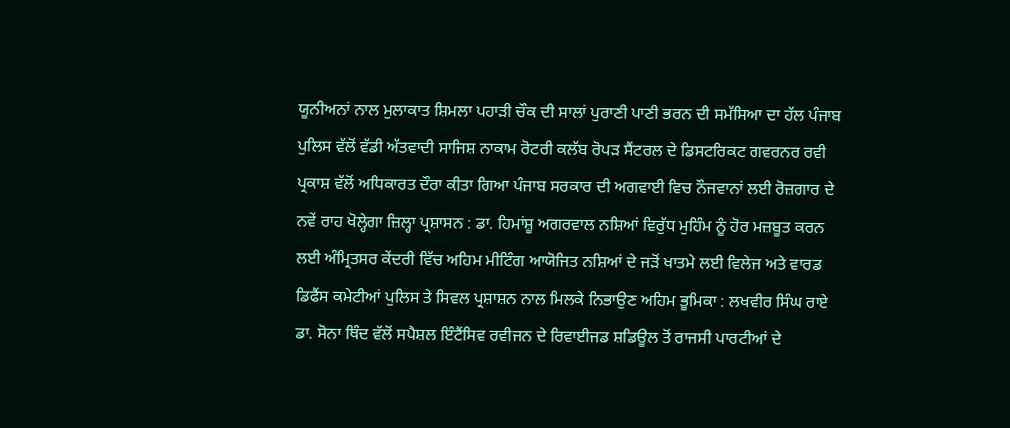ਯੂਨੀਅਨਾਂ ਨਾਲ ਮੁਲਾਕਾਤ ਸ਼ਿਮਲਾ ਪਹਾੜੀ ਚੌਕ ਦੀ ਸਾਲਾਂ ਪੁਰਾਣੀ ਪਾਣੀ ਭਰਨ ਦੀ ਸਮੱਸਿਆ ਦਾ ਹੱਲ ਪੰਜਾਬ ਪੁਲਿਸ ਵੱਲੋਂ ਵੱਡੀ ਅੱਤਵਾਦੀ ਸਾਜਿਸ਼ ਨਾਕਾਮ ਰੋਟਰੀ ਕਲੱਬ ਰੋਪੜ ਸੈਂਟਰਲ ਦੇ ਡਿਸਟਰਿਕਟ ਗਵਰਨਰ ਰਵੀ ਪ੍ਰਕਾਸ਼ ਵੱਲੋਂ ਅਧਿਕਾਰਤ ਦੌਰਾ ਕੀਤਾ ਗਿਆ ਪੰਜਾਬ ਸਰਕਾਰ ਦੀ ਅਗਵਾਈ ਵਿਚ ਨੌਜਵਾਨਾਂ ਲਈ ਰੋਜ਼ਗਾਰ ਦੇ ਨਵੇਂ ਰਾਹ ਖੋਲ੍ਹੇਗਾ ਜ਼ਿਲ੍ਹਾ ਪ੍ਰਸ਼ਾਸਨ : ਡਾ. ਹਿਮਾਂਸ਼ੂ ਅਗਰਵਾਲ ਨਸ਼ਿਆਂ ਵਿਰੁੱਧ ਮੁਹਿੰਮ ਨੂੰ ਹੋਰ ਮਜ਼ਬੂਤ ਕਰਨ ਲਈ ਅੰਮ੍ਰਿਤਸਰ ਕੇਂਦਰੀ ਵਿੱਚ ਅਹਿਮ ਮੀਟਿੰਗ ਆਯੋਜਿਤ ਨਸ਼ਿਆਂ ਦੇ ਜੜੋਂ ਖਾਤਮੇ ਲਈ ਵਿਲੇਜ ਅਤੇ ਵਾਰਡ ਡਿਫੈਂਸ ਕਮੇਟੀਆਂ ਪੁਲਿਸ ਤੇ ਸਿਵਲ ਪ੍ਰਸ਼ਾਸ਼ਨ ਨਾਲ ਮਿਲਕੇ ਨਿਭਾਉਣ ਅਹਿਮ ਭੂਮਿਕਾ : ਲਖਵੀਰ ਸਿੰਘ ਰਾਏ ਡਾ. ਸੋਨਾ ਥਿੰਦ ਵੱਲੋਂ ਸਪੈਸ਼ਲ ਇੰਟੈਂਸਿਵ ਰਵੀਜਨ ਦੇ ਰਿਵਾਈਜਡ ਸ਼ਡਿਊਲ ਤੋਂ ਰਾਜਸੀ ਪਾਰਟੀਆਂ ਦੇ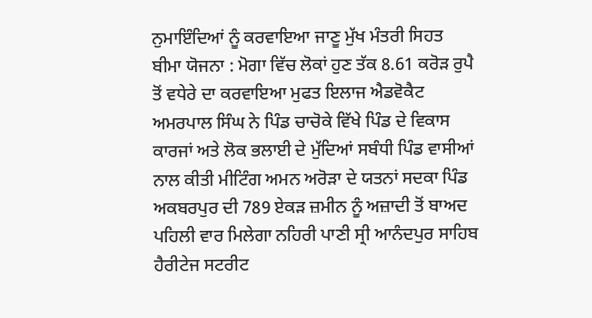ਨੁਮਾਇੰਦਿਆਂ ਨੂੰ ਕਰਵਾਇਆ ਜਾਣੂ ਮੁੱਖ ਮੰਤਰੀ ਸਿਹਤ ਬੀਮਾ ਯੋਜਨਾ : ਮੋਗਾ ਵਿੱਚ ਲੋਕਾਂ ਹੁਣ ਤੱਕ 8.61 ਕਰੋੜ ਰੁਪੈ ਤੋਂ ਵਧੇਰੇ ਦਾ ਕਰਵਾਇਆ ਮੁਫਤ ਇਲਾਜ ਐਡਵੋਕੈਟ ਅਮਰਪਾਲ ਸਿੰਘ ਨੇ ਪਿੰਡ ਚਾਚੋਕੇ ਵਿੱਖੇ ਪਿੰਡ ਦੇ ਵਿਕਾਸ ਕਾਰਜਾਂ ਅਤੇ ਲੋਕ ਭਲਾਈ ਦੇ ਮੁੱਦਿਆਂ ਸਬੰਧੀ ਪਿੰਡ ਵਾਸੀਆਂ ਨਾਲ ਕੀਤੀ ਮੀਟਿੰਗ ਅਮਨ ਅਰੋੜਾ ਦੇ ਯਤਨਾਂ ਸਦਕਾ ਪਿੰਡ ਅਕਬਰਪੁਰ ਦੀ 789 ਏਕੜ ਜ਼ਮੀਨ ਨੂੰ ਅਜ਼ਾਦੀ ਤੋਂ ਬਾਅਦ ਪਹਿਲੀ ਵਾਰ ਮਿਲੇਗਾ ਨਹਿਰੀ ਪਾਣੀ ਸ੍ਰੀ ਆਨੰਦਪੁਰ ਸਾਹਿਬ ਹੈਰੀਟੇਜ ਸਟਰੀਟ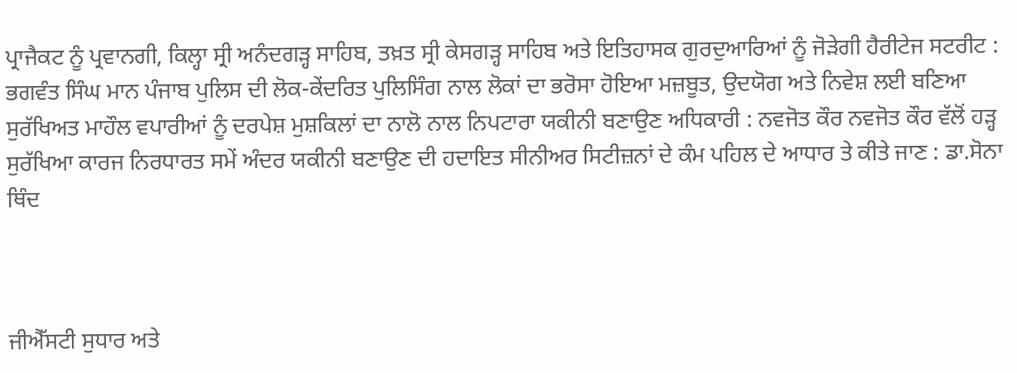ਪ੍ਰਾਜੈਕਟ ਨੂੰ ਪ੍ਰਵਾਨਗੀ, ਕਿਲ੍ਹਾ ਸ੍ਰੀ ਅਨੰਦਗੜ੍ਹ ਸਾਹਿਬ, ਤਖ਼ਤ ਸ੍ਰੀ ਕੇਸਗੜ੍ਹ ਸਾਹਿਬ ਅਤੇ ਇਤਿਹਾਸਕ ਗੁਰਦੁਆਰਿਆਂ ਨੂੰ ਜੋੜੇਗੀ ਹੈਰੀਟੇਜ ਸਟਰੀਟ : ਭਗਵੰਤ ਸਿੰਘ ਮਾਨ ਪੰਜਾਬ ਪੁਲਿਸ ਦੀ ਲੋਕ-ਕੇਂਦਰਿਤ ਪੁਲਿਸਿੰਗ ਨਾਲ ਲੋਕਾਂ ਦਾ ਭਰੋਸਾ ਹੋਇਆ ਮਜ਼ਬੂਤ, ਉਦਯੋਗ ਅਤੇ ਨਿਵੇਸ਼ ਲਈ ਬਣਿਆ ਸੁਰੱਖਿਅਤ ਮਾਹੌਲ ਵਪਾਰੀਆਂ ਨੂੰ ਦਰਪੇਸ਼ ਮੁਸ਼ਕਿਲਾਂ ਦਾ ਨਾਲੋ ਨਾਲ ਨਿਪਟਾਰਾ ਯਕੀਨੀ ਬਣਾਉਣ ਅਧਿਕਾਰੀ : ਨਵਜੋਤ ਕੌਰ ਨਵਜੋਤ ਕੌਰ ਵੱਲੋਂ ਹੜ੍ਹ ਸੁਰੱਖਿਆ ਕਾਰਜ ਨਿਰਧਾਰਤ ਸਮੇਂ ਅੰਦਰ ਯਕੀਨੀ ਬਣਾਉਣ ਦੀ ਹਦਾਇਤ ਸੀਨੀਅਰ ਸਿਟੀਜ਼ਨਾਂ ਦੇ ਕੰਮ ਪਹਿਲ ਦੇ ਆਧਾਰ ਤੇ ਕੀਤੇ ਜਾਣ : ਡਾ.ਸੋਨਾ ਥਿੰਦ



ਜੀਐੱਸਟੀ ਸੁਧਾਰ ਅਤੇ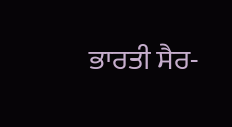ਭਾਰਤੀ ਸੈਰ-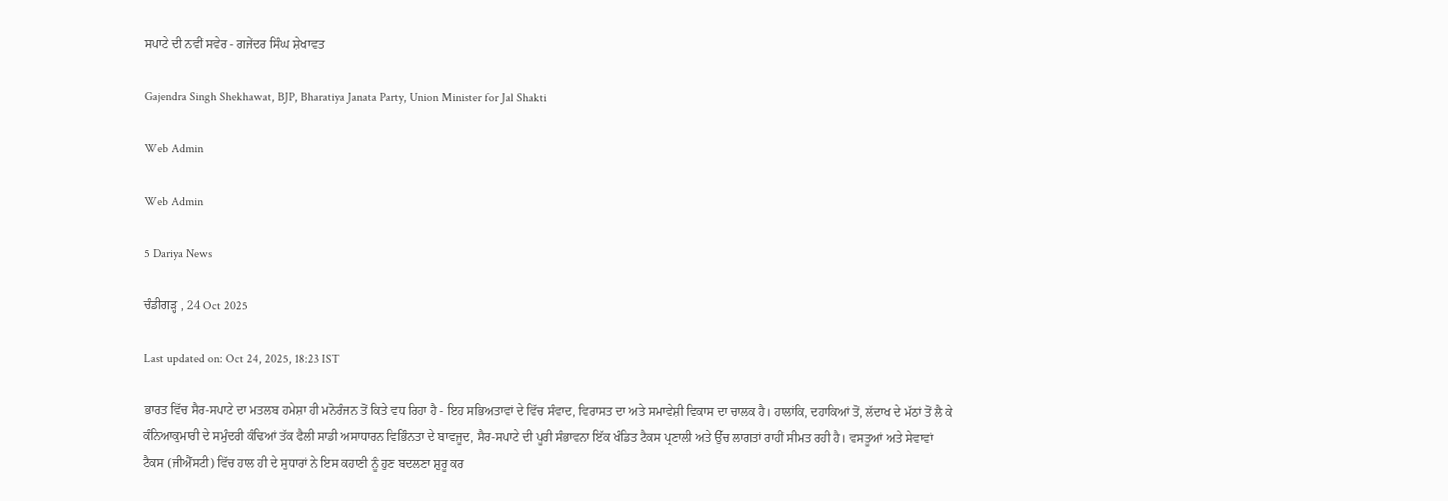ਸਪਾਟੇ ਦੀ ਨਵੀਂ ਸਵੇਰ - ਗਜੇਂਦਰ ਸਿੰਘ ਸ਼ੇਖਾਵਤ

Gajendra Singh Shekhawat, BJP, Bharatiya Janata Party, Union Minister for Jal Shakti

Web Admin

Web Admin

5 Dariya News

ਚੰਡੀਗੜ੍ਹ , 24 Oct 2025

Last updated on: Oct 24, 2025, 18:23 IST

ਭਾਰਤ ਵਿੱਚ ਸੈਰ-ਸਪਾਟੇ ਦਾ ਮਤਲਬ ਹਮੇਸ਼ਾ ਹੀ ਮਨੋਰੰਜਨ ਤੋਂ ਕਿਤੇ ਵਧ ਰਿਹਾ ਹੈ - ਇਹ ਸਭਿਅਤਾਵਾਂ ਦੇ ਵਿੱਚ ਸੰਵਾਦ, ਵਿਰਾਸਤ ਦਾ ਅਤੇ ਸਮਾਵੇਸ਼ੀ ਵਿਕਾਸ ਦਾ ਚਾਲਕ ਹੈ। ਹਾਲਾਂਕਿ, ਦਹਾਕਿਆਂ ਤੋਂ, ਲੱਦਾਖ ਦੇ ਮੱਠਾਂ ਤੋਂ ਲੈ ਕੇ ਕੰਨਿਆਕੁਮਾਰੀ ਦੇ ਸਮੁੰਦਰੀ ਕੰਢਿਆਂ ਤੱਕ ਫੈਲੀ ਸਾਡੀ ਅਸਾਧਾਰਨ ਵਿਭਿੰਨਤਾ ਦੇ ਬਾਵਜੂਦ, ਸੈਰ-ਸਪਾਟੇ ਦੀ ਪੂਰੀ ਸੰਭਾਵਨਾ ਇੱਕ ਖੰਡਿਤ ਟੈਕਸ ਪ੍ਰਣਾਲੀ ਅਤੇ ਉੱਚ ਲਾਗਤਾਂ ਰਾਹੀਂ ਸੀਮਤ ਰਹੀ ਹੈ। ਵਸਤੂਆਂ ਅਤੇ ਸੇਵਾਵਾਂ ਟੈਕਸ (ਜੀਐੱਸਟੀ) ਵਿੱਚ ਹਾਲ ਹੀ ਦੇ ਸੁਧਾਰਾਂ ਨੇ ਇਸ ਕਹਾਣੀ ਨੂੰ ਹੁਣ ਬਦਲਣਾ ਸ਼ੁਰੂ ਕਰ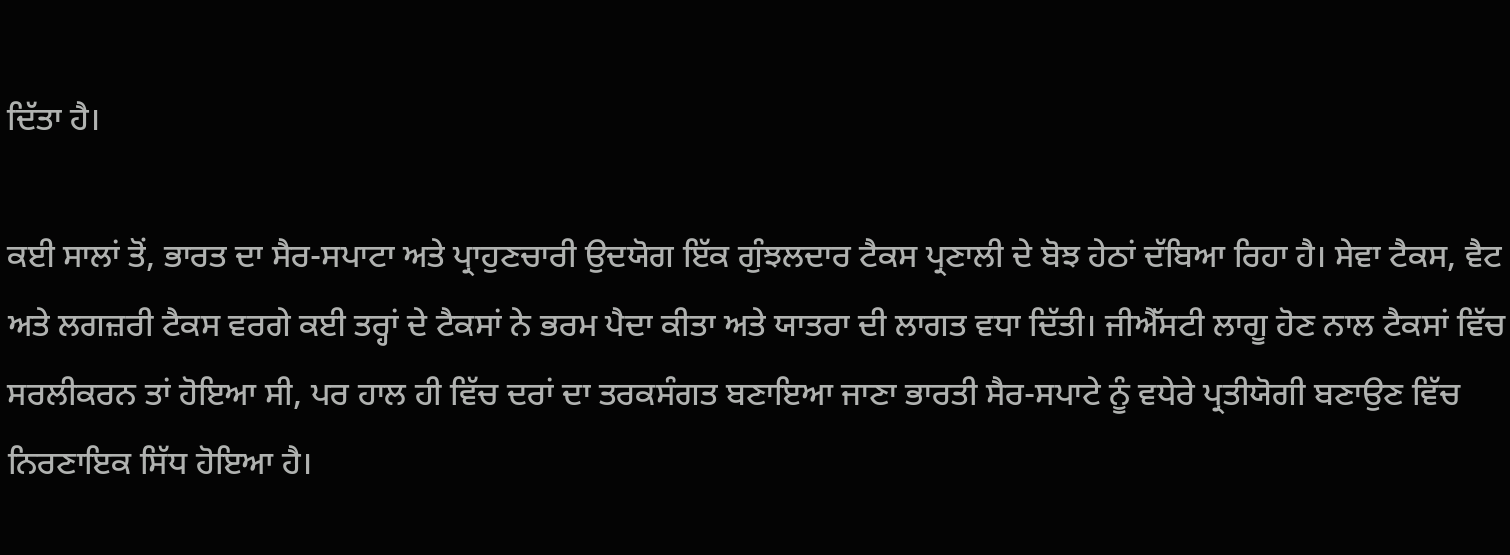ਦਿੱਤਾ ਹੈ।

ਕਈ ਸਾਲਾਂ ਤੋਂ, ਭਾਰਤ ਦਾ ਸੈਰ-ਸਪਾਟਾ ਅਤੇ ਪ੍ਰਾਹੁਣਚਾਰੀ ਉਦਯੋਗ ਇੱਕ ਗੁੰਝਲਦਾਰ ਟੈਕਸ ਪ੍ਰਣਾਲੀ ਦੇ ਬੋਝ ਹੇਠਾਂ ਦੱਬਿਆ ਰਿਹਾ ਹੈ। ਸੇਵਾ ਟੈਕਸ, ਵੈਟ ਅਤੇ ਲਗਜ਼ਰੀ ਟੈਕਸ ਵਰਗੇ ਕਈ ਤਰ੍ਹਾਂ ਦੇ ਟੈਕਸਾਂ ਨੇ ਭਰਮ ਪੈਦਾ ਕੀਤਾ ਅਤੇ ਯਾਤਰਾ ਦੀ ਲਾਗਤ ਵਧਾ ਦਿੱਤੀ। ਜੀਐੱਸਟੀ ਲਾਗੂ ਹੋਣ ਨਾਲ ਟੈਕਸਾਂ ਵਿੱਚ ਸਰਲੀਕਰਨ ਤਾਂ ਹੋਇਆ ਸੀ, ਪਰ ਹਾਲ ਹੀ ਵਿੱਚ ਦਰਾਂ ਦਾ ਤਰਕਸੰਗਤ ਬਣਾਇਆ ਜਾਣਾ ਭਾਰਤੀ ਸੈਰ-ਸਪਾਟੇ ਨੂੰ ਵਧੇਰੇ ਪ੍ਰਤੀਯੋਗੀ ਬਣਾਉਣ ਵਿੱਚ ਨਿਰਣਾਇਕ ਸਿੱਧ ਹੋਇਆ ਹੈ।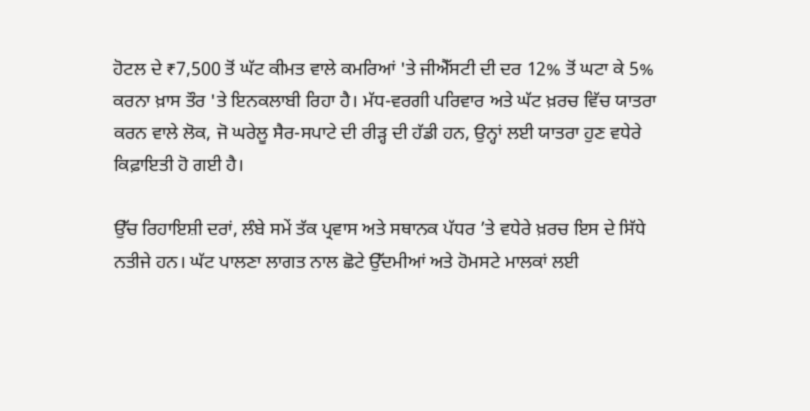ਹੋਟਲ ਦੇ ₹7,500 ਤੋਂ ਘੱਟ ਕੀਮਤ ਵਾਲੇ ਕਮਰਿਆਂ 'ਤੇ ਜੀਐੱਸਟੀ ਦੀ ਦਰ 12% ਤੋਂ ਘਟਾ ਕੇ 5% ਕਰਨਾ ਖ਼ਾਸ ਤੌਰ 'ਤੇ ਇਨਕਲਾਬੀ ਰਿਹਾ ਹੈ। ਮੱਧ-ਵਰਗੀ ਪਰਿਵਾਰ ਅਤੇ ਘੱਟ ਖ਼ਰਚ ਵਿੱਚ ਯਾਤਰਾ ਕਰਨ ਵਾਲੇ ਲੋਕ, ਜੋ ਘਰੇਲੂ ਸੈਰ-ਸਪਾਟੇ ਦੀ ਰੀੜ੍ਹ ਦੀ ਹੱਡੀ ਹਨ, ਉਨ੍ਹਾਂ ਲਈ ਯਾਤਰਾ ਹੁਣ ਵਧੇਰੇ ਕਿਫ਼ਾਇਤੀ ਹੋ ਗਈ ਹੈ।

ਉੱਚ ਰਿਹਾਇਸ਼ੀ ਦਰਾਂ, ਲੰਬੇ ਸਮੇਂ ਤੱਕ ਪ੍ਰਵਾਸ ਅਤੇ ਸਥਾਨਕ ਪੱਧਰ ’ਤੇ ਵਧੇਰੇ ਖ਼ਰਚ ਇਸ ਦੇ ਸਿੱਧੇ ਨਤੀਜੇ ਹਨ। ਘੱਟ ਪਾਲਣਾ ਲਾਗਤ ਨਾਲ ਛੋਟੇ ਉੱਦਮੀਆਂ ਅਤੇ ਹੋਮਸਟੇ ਮਾਲਕਾਂ ਲਈ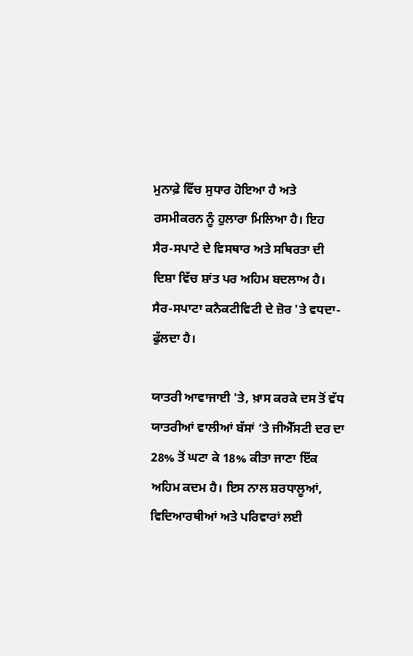ਮੁਨਾਫ਼ੇ ਵਿੱਚ ਸੁਧਾਰ ਹੋਇਆ ਹੈ ਅਤੇ ਰਸਮੀਕਰਨ ਨੂੰ ਹੁਲਾਰਾ ਮਿਲਿਆ ਹੈ। ਇਹ ਸੈਰ-ਸਪਾਟੇ ਦੇ ਵਿਸਥਾਰ ਅਤੇ ਸਥਿਰਤਾ ਦੀ ਦਿਸ਼ਾ ਵਿੱਚ ਸ਼ਾਂਤ ਪਰ ਅਹਿਮ ਬਦਲਾਅ ਹੈ। ਸੈਰ-ਸਪਾਟਾ ਕਨੈਕਟੀਵਿਟੀ ਦੇ ਜ਼ੋਰ 'ਤੇ ਵਧਦਾ-ਫੁੱਲਦਾ ਹੈ।

ਯਾਤਰੀ ਆਵਾਜਾਈ 'ਤੇ, ਖ਼ਾਸ ਕਰਕੇ ਦਸ ਤੋਂ ਵੱਧ ਯਾਤਰੀਆਂ ਵਾਲੀਆਂ ਬੱਸਾਂ ‘ਤੇ ਜੀਐੱਸਟੀ ਦਰ ਦਾ 28% ਤੋਂ ਘਟਾ ਕੇ 18% ਕੀਤਾ ਜਾਣਾ ਇੱਕ ਅਹਿਮ ਕਦਮ ਹੈ। ਇਸ ਨਾਲ ਸ਼ਰਧਾਲੂਆਂ, ਵਿਦਿਆਰਥੀਆਂ ਅਤੇ ਪਰਿਵਾਰਾਂ ਲਈ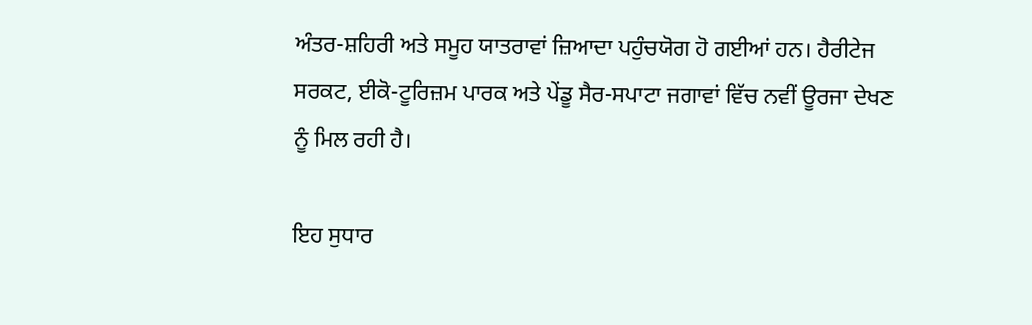ਅੰਤਰ-ਸ਼ਹਿਰੀ ਅਤੇ ਸਮੂਹ ਯਾਤਰਾਵਾਂ ਜ਼ਿਆਦਾ ਪਹੁੰਚਯੋਗ ਹੋ ਗਈਆਂ ਹਨ। ਹੈਰੀਟੇਜ ਸਰਕਟ, ਈਕੋ-ਟੂਰਿਜ਼ਮ ਪਾਰਕ ਅਤੇ ਪੇਂਡੂ ਸੈਰ-ਸਪਾਟਾ ਜਗਾਵਾਂ ਵਿੱਚ ਨਵੀਂ ਊਰਜਾ ਦੇਖਣ ਨੂੰ ਮਿਲ ਰਹੀ ਹੈ।

ਇਹ ਸੁਧਾਰ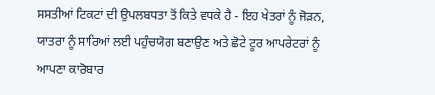ਸਸਤੀਆਂ ਟਿਕਟਾਂ ਦੀ ਉਪਲਬਧਤਾ ਤੋਂ ਕਿਤੇ ਵਧਕੇ ਹੈ - ਇਹ ਖੇਤਰਾਂ ਨੂੰ ਜੋੜਨ, ਯਾਤਰਾ ਨੂੰ ਸਾਰਿਆਂ ਲਈ ਪਹੁੰਚਯੋਗ ਬਣਾਉਣ ਅਤੇ ਛੋਟੇ ਟੂਰ ਆਪਰੇਟਰਾਂ ਨੂੰ ਆਪਣਾ ਕਾਰੋਬਾਰ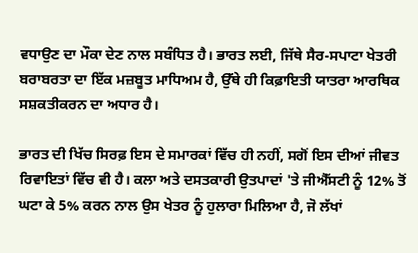ਵਧਾਉਣ ਦਾ ਮੌਕਾ ਦੇਣ ਨਾਲ ਸਬੰਧਿਤ ਹੈ। ਭਾਰਤ ਲਈ, ਜਿੱਥੇ ਸੈਰ-ਸਪਾਟਾ ਖੇਤਰੀ ਬਰਾਬਰਤਾ ਦਾ ਇੱਕ ਮਜ਼ਬੂਤ ਮਾਧਿਅਮ ਹੈ, ਉੱਥੇ ਹੀ ਕਿਫ਼ਾਇਤੀ ਯਾਤਰਾ ਆਰਥਿਕ ਸਸ਼ਕਤੀਕਰਨ ਦਾ ਅਧਾਰ ਹੈ।

ਭਾਰਤ ਦੀ ਖਿੱਚ ਸਿਰਫ਼ ਇਸ ਦੇ ਸਮਾਰਕਾਂ ਵਿੱਚ ਹੀ ਨਹੀਂ, ਸਗੋਂ ਇਸ ਦੀਆਂ ਜੀਵਤ ਰਿਵਾਇਤਾਂ ਵਿੱਚ ਵੀ ਹੈ। ਕਲਾ ਅਤੇ ਦਸਤਕਾਰੀ ਉਤਪਾਦਾਂ 'ਤੇ ਜੀਐੱਸਟੀ ਨੂੰ 12% ਤੋਂ ਘਟਾ ਕੇ 5% ਕਰਨ ਨਾਲ ਉਸ ਖੇਤਰ ਨੂੰ ਹੁਲਾਰਾ ਮਿਲਿਆ ਹੈ, ਜੋ ਲੱਖਾਂ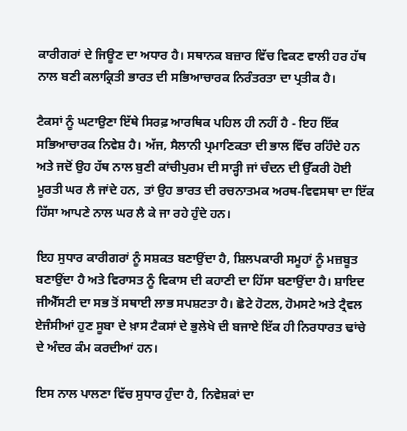ਕਾਰੀਗਰਾਂ ਦੇ ਜਿਊਣ ਦਾ ਅਧਾਰ ਹੈ। ਸਥਾਨਕ ਬਜ਼ਾਰ ਵਿੱਚ ਵਿਕਣ ਵਾਲੀ ਹਰ ਹੱਥ ਨਾਲ ਬਣੀ ਕਲਾਕ੍ਰਿਤੀ ਭਾਰਤ ਦੀ ਸਭਿਆਚਾਰਕ ਨਿਰੰਤਰਤਾ ਦਾ ਪ੍ਰਤੀਕ ਹੈ।

ਟੈਕਸਾਂ ਨੂੰ ਘਟਾਉਣਾ ਇੱਥੇ ਸਿਰਫ਼ ਆਰਥਿਕ ਪਹਿਲ ਹੀ ਨਹੀਂ ਹੈ - ਇਹ ਇੱਕ ਸਭਿਆਚਾਰਕ ਨਿਵੇਸ਼ ਹੈ। ਅੱਜ, ਸੈਲਾਨੀ ਪ੍ਰਮਾਣਿਕਤਾ ਦੀ ਭਾਲ ਵਿੱਚ ਰਹਿੰਦੇ ਹਨ ਅਤੇ ਜਦੋਂ ਉਹ ਹੱਥ ਨਾਲ ਬੁਣੀ ਕਾਂਚੀਪੁਰਮ ਦੀ ਸਾੜ੍ਹੀ ਜਾਂ ਚੰਦਨ ਦੀ ਉੱਕਰੀ ਹੋਈ ਮੂਰਤੀ ਘਰ ਲੈ ਜਾਂਦੇ ਹਨ, ਤਾਂ ਉਹ ਭਾਰਤ ਦੀ ਰਚਨਾਤਮਕ ਅਰਥ-ਵਿਵਸਥਾ ਦਾ ਇੱਕ ਹਿੱਸਾ ਆਪਣੇ ਨਾਲ ਘਰ ਲੈ ਕੇ ਜਾ ਰਹੇ ਹੁੰਦੇ ਹਨ।

ਇਹ ਸੁਧਾਰ ਕਾਰੀਗਰਾਂ ਨੂੰ ਸਸ਼ਕਤ ਬਣਾਉਂਦਾ ਹੈ, ਸ਼ਿਲਪਕਾਰੀ ਸਮੂਹਾਂ ਨੂੰ ਮਜ਼ਬੂਤ ਬਣਾਉਂਦਾ ਹੈ ਅਤੇ ਵਿਰਾਸਤ ਨੂੰ ਵਿਕਾਸ ਦੀ ਕਹਾਣੀ ਦਾ ਹਿੱਸਾ ਬਣਾਉਂਦਾ ਹੈ। ਸ਼ਾਇਦ ਜੀਐੱਸਟੀ ਦਾ ਸਭ ਤੋਂ ਸਥਾਈ ਲਾਭ ਸਪਸ਼ਟਤਾ ਹੈ। ਛੋਟੇ ਹੋਟਲ, ਹੋਮਸਟੇ ਅਤੇ ਟ੍ਰੈਵਲ ਏਜੰਸੀਆਂ ਹੁਣ ਸੂਬਾ ਦੇ ਖ਼ਾਸ ਟੈਕਸਾਂ ਦੇ ਭੁਲੇਖੇ ਦੀ ਬਜਾਏ ਇੱਕ ਹੀ ਨਿਰਧਾਰਤ ਢਾਂਚੇ ਦੇ ਅੰਦਰ ਕੰਮ ਕਰਦੀਆਂ ਹਨ।

ਇਸ ਨਾਲ ਪਾਲਣਾ ਵਿੱਚ ਸੁਧਾਰ ਹੁੰਦਾ ਹੈ, ਨਿਵੇਸ਼ਕਾਂ ਦਾ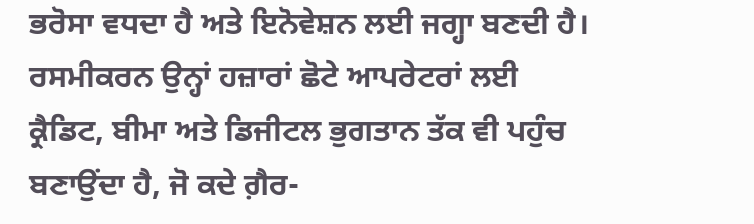ਭਰੋਸਾ ਵਧਦਾ ਹੈ ਅਤੇ ਇਨੋਵੇਸ਼ਨ ਲਈ ਜਗ੍ਹਾ ਬਣਦੀ ਹੈ। ਰਸਮੀਕਰਨ ਉਨ੍ਹਾਂ ਹਜ਼ਾਰਾਂ ਛੋਟੇ ਆਪਰੇਟਰਾਂ ਲਈ ਕ੍ਰੈਡਿਟ, ਬੀਮਾ ਅਤੇ ਡਿਜੀਟਲ ਭੁਗਤਾਨ ਤੱਕ ਵੀ ਪਹੁੰਚ ਬਣਾਉਂਦਾ ਹੈ, ਜੋ ਕਦੇ ਗ਼ੈਰ-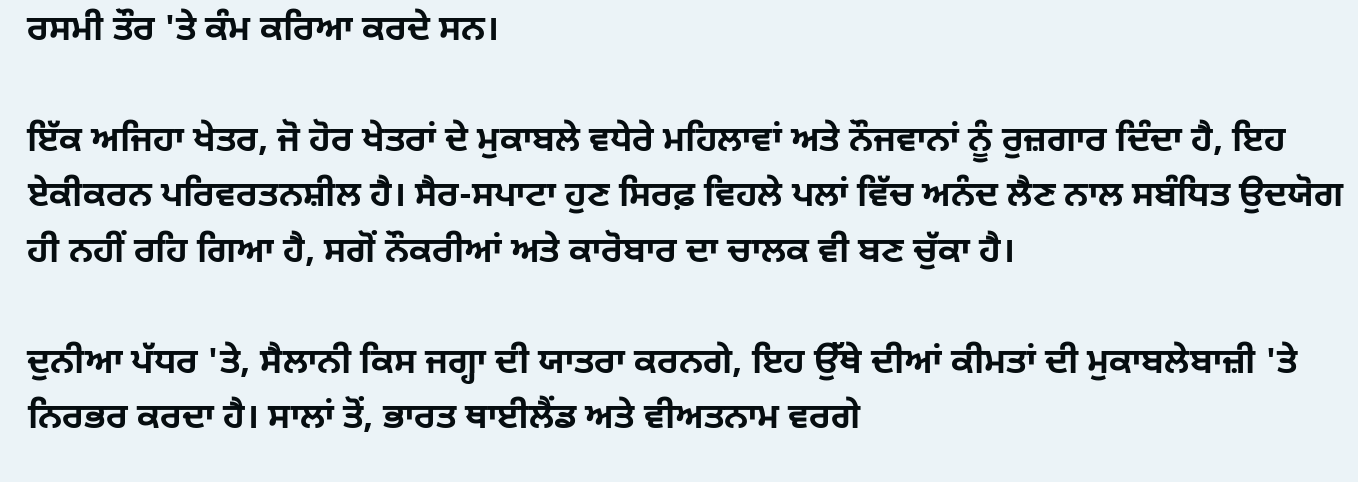ਰਸਮੀ ਤੌਰ 'ਤੇ ਕੰਮ ਕਰਿਆ ਕਰਦੇ ਸਨ।

ਇੱਕ ਅਜਿਹਾ ਖੇਤਰ, ਜੋ ਹੋਰ ਖੇਤਰਾਂ ਦੇ ਮੁਕਾਬਲੇ ਵਧੇਰੇ ਮਹਿਲਾਵਾਂ ਅਤੇ ਨੌਜਵਾਨਾਂ ਨੂੰ ਰੁਜ਼ਗਾਰ ਦਿੰਦਾ ਹੈ, ਇਹ ਏਕੀਕਰਨ ਪਰਿਵਰਤਨਸ਼ੀਲ ਹੈ। ਸੈਰ-ਸਪਾਟਾ ਹੁਣ ਸਿਰਫ਼ ਵਿਹਲੇ ਪਲਾਂ ਵਿੱਚ ਅਨੰਦ ਲੈਣ ਨਾਲ ਸਬੰਧਿਤ ਉਦਯੋਗ ਹੀ ਨਹੀਂ ਰਹਿ ਗਿਆ ਹੈ, ਸਗੋਂ ਨੌਕਰੀਆਂ ਅਤੇ ਕਾਰੋਬਾਰ ਦਾ ਚਾਲਕ ਵੀ ਬਣ ਚੁੱਕਾ ਹੈ।

ਦੁਨੀਆ ਪੱਧਰ 'ਤੇ, ਸੈਲਾਨੀ ਕਿਸ ਜਗ੍ਹਾ ਦੀ ਯਾਤਰਾ ਕਰਨਗੇ, ਇਹ ਉੱਥੇ ਦੀਆਂ ਕੀਮਤਾਂ ਦੀ ਮੁਕਾਬਲੇਬਾਜ਼ੀ 'ਤੇ ਨਿਰਭਰ ਕਰਦਾ ਹੈ। ਸਾਲਾਂ ਤੋਂ, ਭਾਰਤ ਥਾਈਲੈਂਡ ਅਤੇ ਵੀਅਤਨਾਮ ਵਰਗੇ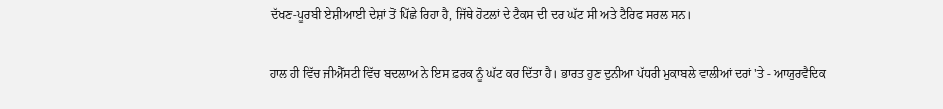ਦੱਖਣ-ਪੂਰਬੀ ਏਸ਼ੀਆਈ ਦੇਸ਼ਾਂ ਤੋਂ ਪਿੱਛੇ ਰਿਹਾ ਹੈ, ਜਿੱਥੇ ਹੋਟਲਾਂ ਦੇ ਟੈਕਸ ਦੀ ਦਰ ਘੱਟ ਸੀ ਅਤੇ ਟੈਰਿਫ ਸਰਲ ਸਨ।

ਹਾਲ ਹੀ ਵਿੱਚ ਜੀਐੱਸਟੀ ਵਿੱਚ ਬਦਲਾਅ ਨੇ ਇਸ ਫ਼ਰਕ ਨੂੰ ਘੱਟ ਕਰ ਦਿੱਤਾ ਹੈ। ਭਾਰਤ ਹੁਣ ਦੁਨੀਆ ਪੱਧਰੀ ਮੁਕਾਬਲੇ ਵਾਲੀਆਂ ਦਰਾਂ 'ਤੇ - ਆਯੁਰਵੈਦਿਕ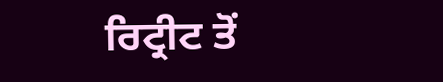ਰਿਟ੍ਰੀਟ ਤੋਂ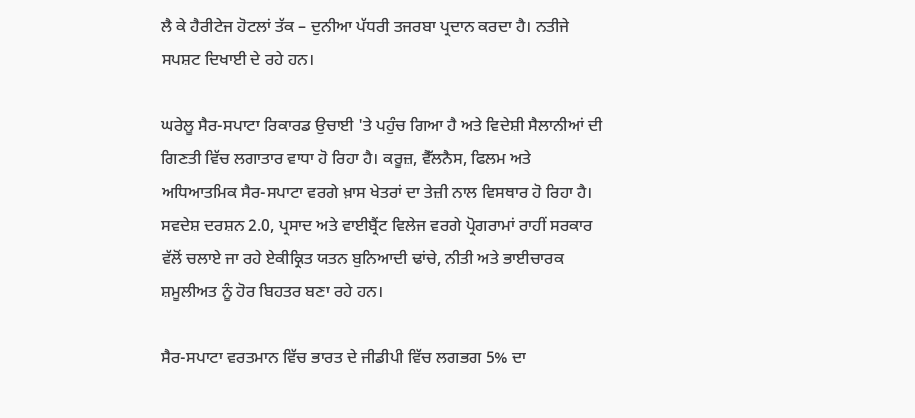ਲੈ ਕੇ ਹੈਰੀਟੇਜ ਹੋਟਲਾਂ ਤੱਕ – ਦੁਨੀਆ ਪੱਧਰੀ ਤਜਰਬਾ ਪ੍ਰਦਾਨ ਕਰਦਾ ਹੈ। ਨਤੀਜੇ ਸਪਸ਼ਟ ਦਿਖਾਈ ਦੇ ਰਹੇ ਹਨ।

ਘਰੇਲੂ ਸੈਰ-ਸਪਾਟਾ ਰਿਕਾਰਡ ਉਚਾਈ 'ਤੇ ਪਹੁੰਚ ਗਿਆ ਹੈ ਅਤੇ ਵਿਦੇਸ਼ੀ ਸੈਲਾਨੀਆਂ ਦੀ ਗਿਣਤੀ ਵਿੱਚ ਲਗਾਤਾਰ ਵਾਧਾ ਹੋ ਰਿਹਾ ਹੈ। ਕਰੂਜ਼, ਵੈੱਲਨੈਸ, ਫਿਲਮ ਅਤੇ ਅਧਿਆਤਮਿਕ ਸੈਰ-ਸਪਾਟਾ ਵਰਗੇ ਖ਼ਾਸ ਖੇਤਰਾਂ ਦਾ ਤੇਜ਼ੀ ਨਾਲ ਵਿਸਥਾਰ ਹੋ ਰਿਹਾ ਹੈ। ਸਵਦੇਸ਼ ਦਰਸ਼ਨ 2.0, ਪ੍ਰਸਾਦ ਅਤੇ ਵਾਈਬ੍ਰੈਂਟ ਵਿਲੇਜ ਵਰਗੇ ਪ੍ਰੋਗਰਾਮਾਂ ਰਾਹੀਂ ਸਰਕਾਰ ਵੱਲੋਂ ਚਲਾਏ ਜਾ ਰਹੇ ਏਕੀਕ੍ਰਿਤ ਯਤਨ ਬੁਨਿਆਦੀ ਢਾਂਚੇ, ਨੀਤੀ ਅਤੇ ਭਾਈਚਾਰਕ ਸ਼ਮੂਲੀਅਤ ਨੂੰ ਹੋਰ ਬਿਹਤਰ ਬਣਾ ਰਹੇ ਹਨ।

ਸੈਰ-ਸਪਾਟਾ ਵਰਤਮਾਨ ਵਿੱਚ ਭਾਰਤ ਦੇ ਜੀਡੀਪੀ ਵਿੱਚ ਲਗਭਗ 5% ਦਾ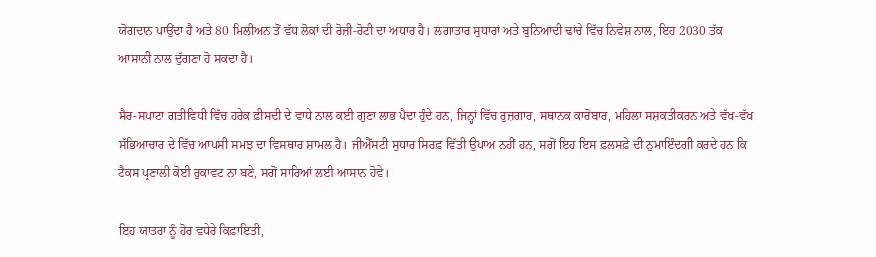ਯੋਗਦਾਨ ਪਾਉਂਦਾ ਹੈ ਅਤੇ 80 ਮਿਲੀਅਨ ਤੋਂ ਵੱਧ ਲੋਕਾਂ ਦੀ ਰੋਜ਼ੀ-ਰੋਟੀ ਦਾ ਅਧਾਰ ਹੈ। ਲਗਾਤਾਰ ਸੁਧਾਰਾਂ ਅਤੇ ਬੁਨਿਆਦੀ ਢਾਂਚੇ ਵਿੱਚ ਨਿਵੇਸ਼ ਨਾਲ, ਇਹ 2030 ਤੱਕ ਆਸਾਨੀ ਨਾਲ ਦੁੱਗਣਾ ਹੋ ਸਕਦਾ ਹੈ।

ਸੈਰ-ਸਪਾਟਾ ਗਤੀਵਿਧੀ ਵਿੱਚ ਹਰੇਕ ਫ਼ੀਸਦੀ ਦੇ ਵਾਧੇ ਨਾਲ ਕਈ ਗੁਣਾ ਲਾਭ ਪੈਦਾ ਹੁੰਦੇ ਹਨ, ਜਿਨ੍ਹਾਂ ਵਿੱਚ ਰੁਜ਼ਗਾਰ, ਸਥਾਨਕ ਕਾਰੋਬਾਰ, ਮਹਿਲਾ ਸਸ਼ਕਤੀਕਰਨ ਅਤੇ ਵੱਖ-ਵੱਖ ਸੱਭਿਆਚਾਰ ਦੇ ਵਿੱਚ ਆਪਸੀ ਸਮਝ ਦਾ ਵਿਸਥਾਰ ਸ਼ਾਮਲ ਹੈ। ਜੀਐੱਸਟੀ ਸੁਧਾਰ ਸਿਰਫ਼ ਵਿੱਤੀ ਉਪਾਅ ਨਹੀਂ ਹਨ, ਸਗੋਂ ਇਹ ਇਸ ਫ਼ਲਸਫ਼ੇ ਦੀ ਨੁਮਾਇੰਦਗੀ ਕਰਦੇ ਹਨ ਕਿ ਟੈਕਸ ਪ੍ਰਣਾਲੀ ਕੋਈ ਰੁਕਾਵਟ ਨਾ ਬਣੇ, ਸਗੋਂ ਸਾਰਿਆਂ ਲਈ ਆਸਾਨ ਹੋਵੇ।

ਇਹ ਯਾਤਰਾ ਨੂੰ ਹੋਰ ਵਧੇਰੇ ਕਿਫ਼ਾਇਤੀ,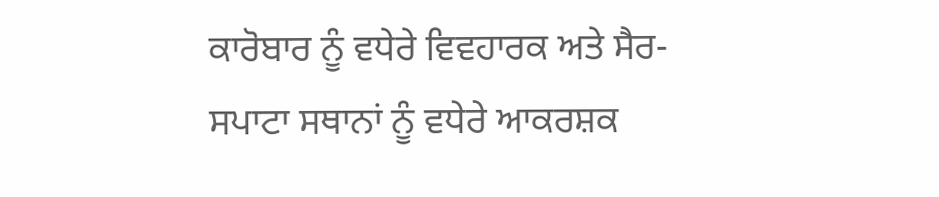ਕਾਰੋਬਾਰ ਨੂੰ ਵਧੇਰੇ ਵਿਵਹਾਰਕ ਅਤੇ ਸੈਰ-ਸਪਾਟਾ ਸਥਾਨਾਂ ਨੂੰ ਵਧੇਰੇ ਆਕਰਸ਼ਕ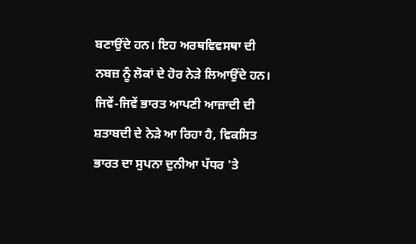ਬਣਾਉਂਦੇ ਹਨ। ਇਹ ਅਰਥਵਿਵਸਥਾ ਦੀ ਨਬਜ਼ ਨੂੰ ਲੋਕਾਂ ਦੇ ਹੋਰ ਨੇੜੇ ਲਿਆਉਂਦੇ ਹਨ। ਜਿਵੇਂ-ਜਿਵੇਂ ਭਾਰਤ ਆਪਣੀ ਆਜ਼ਾਦੀ ਦੀ ਸ਼ਤਾਬਦੀ ਦੇ ਨੇੜੇ ਆ ਰਿਹਾ ਹੈ, ਵਿਕਸਿਤ ਭਾਰਤ ਦਾ ਸੁਪਨਾ ਦੁਨੀਆ ਪੱਧਰ 'ਤੇ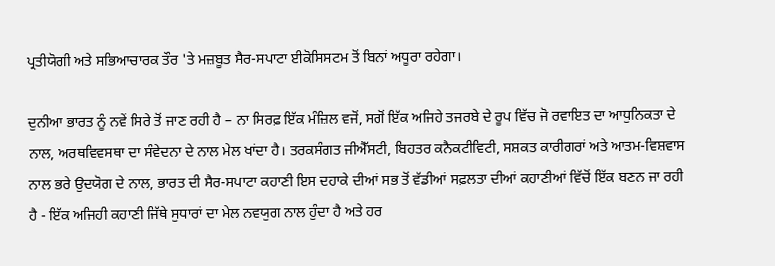ਪ੍ਰਤੀਯੋਗੀ ਅਤੇ ਸਭਿਆਚਾਰਕ ਤੌਰ 'ਤੇ ਮਜ਼ਬੂਤ ਸੈਰ-ਸਪਾਟਾ ਈਕੋਸਿਸਟਮ ਤੋਂ ਬਿਨਾਂ ਅਧੂਰਾ ਰਹੇਗਾ।

ਦੁਨੀਆ ਭਾਰਤ ਨੂੰ ਨਵੇਂ ਸਿਰੇ ਤੋਂ ਜਾਣ ਰਹੀ ਹੈ – ਨਾ ਸਿਰਫ਼ ਇੱਕ ਮੰਜ਼ਿਲ ਵਜੋਂ, ਸਗੋਂ ਇੱਕ ਅਜਿਹੇ ਤਜਰਬੇ ਦੇ ਰੂਪ ਵਿੱਚ ਜੋ ਰਵਾਇਤ ਦਾ ਆਧੁਨਿਕਤਾ ਦੇ ਨਾਲ, ਅਰਥਵਿਵਸਥਾ ਦਾ ਸੰਵੇਦਨਾ ਦੇ ਨਾਲ ਮੇਲ ਖਾਂਦਾ ਹੈ। ਤਰਕਸੰਗਤ ਜੀਐੱਸਟੀ, ਬਿਹਤਰ ਕਨੈਕਟੀਵਿਟੀ, ਸਸ਼ਕਤ ਕਾਰੀਗਰਾਂ ਅਤੇ ਆਤਮ-ਵਿਸ਼ਵਾਸ ਨਾਲ ਭਰੇ ਉਦਯੋਗ ਦੇ ਨਾਲ, ਭਾਰਤ ਦੀ ਸੈਰ-ਸਪਾਟਾ ਕਹਾਣੀ ਇਸ ਦਹਾਕੇ ਦੀਆਂ ਸਭ ਤੋਂ ਵੱਡੀਆਂ ਸਫ਼ਲਤਾ ਦੀਆਂ ਕਹਾਣੀਆਂ ਵਿੱਚੋਂ ਇੱਕ ਬਣਨ ਜਾ ਰਹੀ ਹੈ - ਇੱਕ ਅਜਿਹੀ ਕਹਾਣੀ ਜਿੱਥੇ ਸੁਧਾਰਾਂ ਦਾ ਮੇਲ ਨਵਯੁਗ ਨਾਲ ਹੁੰਦਾ ਹੈ ਅਤੇ ਹਰ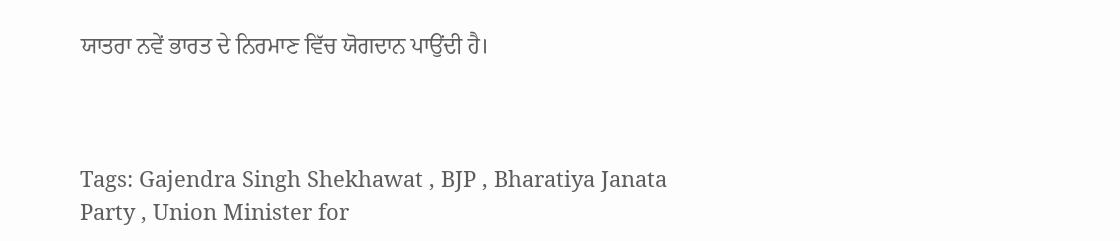ਯਾਤਰਾ ਨਵੇਂ ਭਾਰਤ ਦੇ ਨਿਰਮਾਣ ਵਿੱਚ ਯੋਗਦਾਨ ਪਾਉਂਦੀ ਹੈ।



Tags: Gajendra Singh Shekhawat , BJP , Bharatiya Janata Party , Union Minister for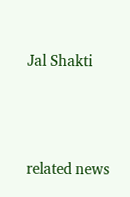Jal Shakti





related news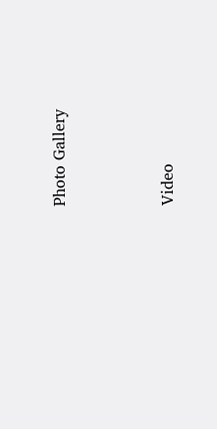Photo Gallery





Video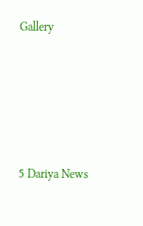Gallery





5 Dariya News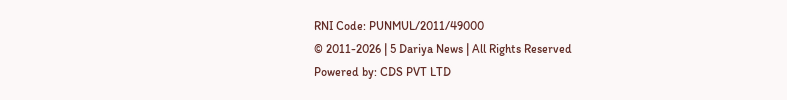RNI Code: PUNMUL/2011/49000
© 2011-2026 | 5 Dariya News | All Rights Reserved
Powered by: CDS PVT LTD